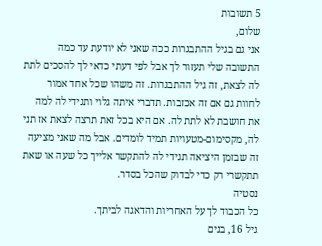5 תשובות
שלום,
אני גם בגיל ההתבגרות ככה שאני לא יודעת עד כמה התשובה שלי תעזור לך אבל לפי דעתי כדאי לך להסכים לתת לה לצאת, זה גיל ההתבגרות. זה משהו שכל אחד אמור לחוות גם אם זה אכזבות. תדברי איתה גלוי ותגידי לה למה את חושבת לא לתת לה. אם היא בכל זאת תרצה לצאת אז תני לה, מקסימום-מטעויות תמיד לומדים. אבל מה שאני מציעה זה שבזמן היציאה תגידי לה להתקשר אלייך כל שעה או שאת תתקשרי רק כדי לבדוק שהכל בסדר.
נסטיה
כל הכבוד לך על האחריות והדאגה לביתך.
גיל 16, בנים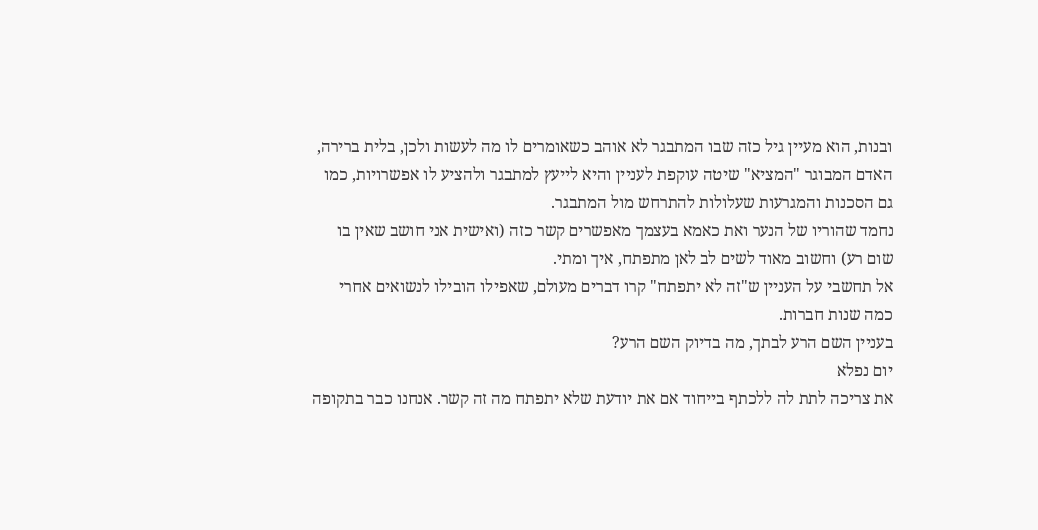ובנות, הוא מעיין גיל כזה שבו המתבגר לא אוהב כשאומרים לו מה לעשות ולכן, בלית ברירה, האדם המבוגר "המציא" שיטה עוקפת לעניין והיא לייעץ למתבגר ולהציע לו אפשרויות, כמו גם הסכנות והמגרעות שעלולות להתרחש מול המתבגר.
נחמד שהוריו של הנער ואת כאמא בעצמך מאפשרים קשר כזה (ואישית אני חושב שאין בו שום רע) וחשוב מאוד לשים לב לאן מתפתח, איך ומתי.
אל תחשבי על העניין ש"זה לא יתפתח" קרו דברים מעולם, שאפילו הובילו לנשואים אחרי כמה שנות חברות.
בעניין השם הרע לבתך, מה בדיוק השם הרע?
יום נפלא
את צריכה לתת לה ללכתף בייחוד אם את יודעת שלא יתפתח מה זה קשר. אנחנו כבר בתקופה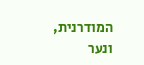המודרנית, ונער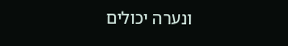ונערה יכולים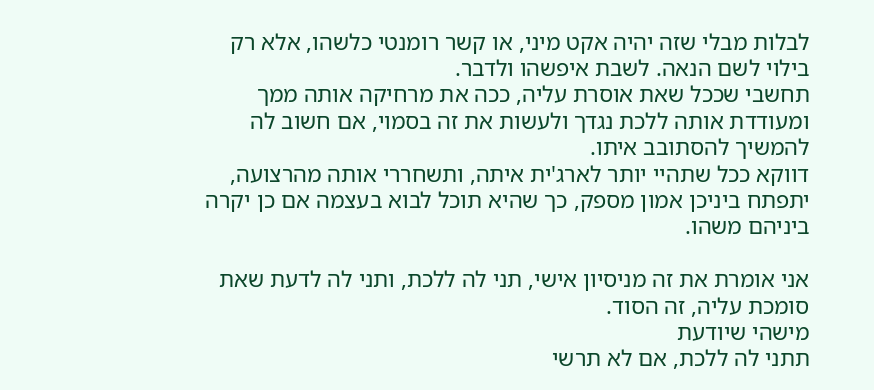לבלות מבלי שזה יהיה אקט מיני, או קשר רומנטי כלשהו, אלא רק בילוי לשם הנאה. לשבת איפשהו ולדבר.
תחשבי שככל שאת אוסרת עליה, ככה את מרחיקה אותה ממך ומעודדת אותה ללכת נגדך ולעשות את זה בסמוי, אם חשוב לה להמשיך להסתובב איתו.
דווקא ככל שתהיי יותר לארג'ית איתה, ותשחררי אותה מהרצועה, יתפתח ביניכן אמון מספק, כך שהיא תוכל לבוא בעצמה אם כן יקרה ביניהם משהו.

אני אומרת את זה מניסיון אישי, תני לה ללכת, ותני לה לדעת שאת סומכת עליה, זה הסוד.
מישהי שיודעת
תתני לה ללכת, אם לא תרשי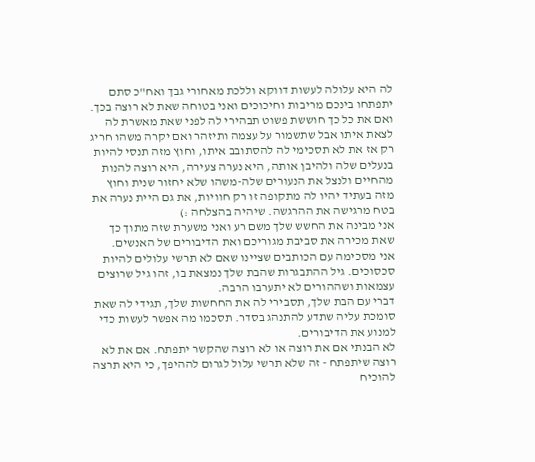לה היא עלולה לעשות דווקא וללכת מאחורי גבך ואח"כ סתם יתפתחו בינכם מריבות וחיכוכים ואני בטוחה שאת לא רוצה בכך. ואם את כל כך חוששת פשוט תבהירי לה לפני שאת מאשרת לה לצאת איתו אבל שתשמור על עצמה ותיזהר ואם יקרה משהו חריג רק אז את לא תסכימי לה להסתובב איתו, וחוץ מזה תנסי להיות בנעלים שלה ולהיבן אותה, היא נערה צעירה, היא רוצה להנות מהחיים ולנצל את הנעורים שלה-משהו שלא יחזור שנית וחוץ מזה בעתיד יהיו לה מתקופה זו רק חוויות, את גם היית נערה את בטח מרגישה את ההרגשה. שיהיה בהצלחה :)
אני מבינה את החשש שלך משם רע ואני משערת שזה מתוך כך שאת מכירה את סביבת מגוריכם ואת הדיבורים של האנשים.
אני מסכימה עם הכותבים שציינו שאם לא תרשי עלולים להיות סכסוכים. גיל ההתבגרות שהבת שלך נמצאת בו, זהו גיל שרוצים עצמאות ושההורים לא יתערבו הרבה.
דברי עם הבת שלך, תסבירי לה את החחשות שלך, תגידי לה שאת סומכת עליה שתדע להתנהג בסדר. תסכמו מה אפשר לעשות כדי למנוע את הדיבורים.
לא הבנתי אם את רוצה או לא רוצה שהקשר יתפתח. אם את לא רוצה שיתפתח - זה שלא תרשי עלול לגרום לההיפך, כי היא תרצה להוכיח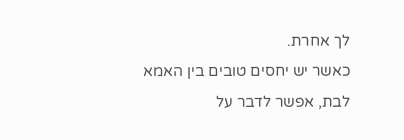לך אחרת.
כאשר יש יחסים טובים בין האמא לבת, אפשר לדבר על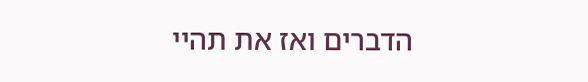הדברים ואז את תהיי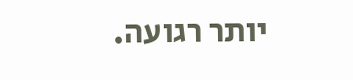יותר רגועה.